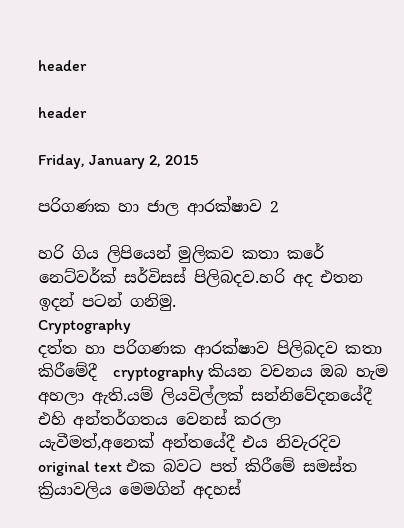header

header

Friday, January 2, 2015

පරිගණක හා ජාල ආරක්ෂාව 2

හරි ගිය ලිපියෙන් මුලිකව කතා කරේ නෙට්වර්ක් සර්විසස් පිලිබදව.හරි අද එතන ඉදන් පටන් ගනිමු.
Cryptography
දත්ත හා පරිගණක ආරක්ෂාව පිලිබදව කතා කිරීමේදී  cryptography කියන වචනය ඔබ හැම අහලා ඇති.යම් ලියවිල්ලක් සන්නිවේදනයේදී එහි අන්තර්ගතය වෙනස් කරලා යැවීමත්,අනෙක් අන්තයේදී එය නිවැරදිව original text එක බවට පත් කිරීමේ සමස්ත ක්‍රියාවලිය මෙමගින් අදහස්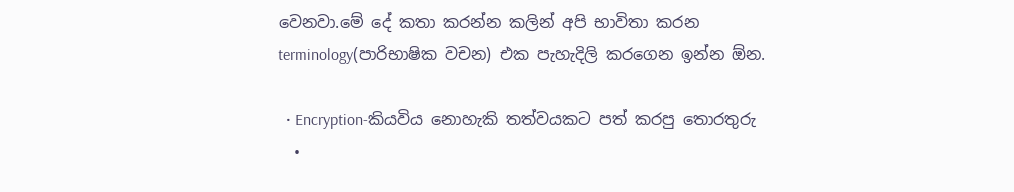වෙනවා.මේ දේ කතා කරන්න කලින් අපි භාවිතා කරන terminology(පාරිභාෂික වචන) එක පැහැදිලි කරගෙන ඉන්න ඕන.

  • Encryption-කියවිය නොහැකි තත්වයකට පත් කරපු තොරතුරු
  •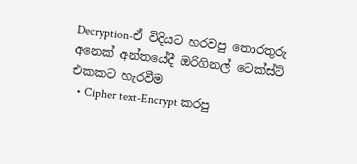Decryption-ඒ විදියට හරවපු තොරතුරු අනෙක් අන්තයේදී ඔරිගිනල් ටෙක්ස්ට් එකකට හැරවීම
  • Cipher text-Encrypt කරපු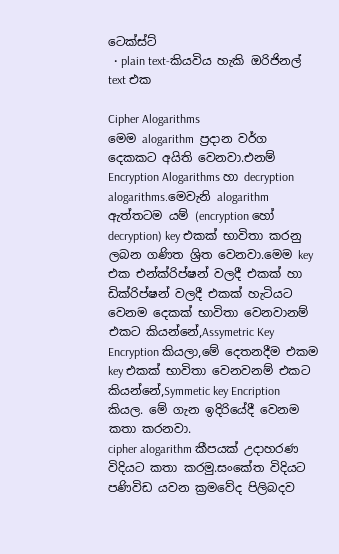ටෙක්ස්ට්
  • plain text-කියවිය හැකි ඔරිජිනල් text එක

Cipher Alogarithms
මෙම alogarithm  ප්‍රදාන වර්ග දෙකකට අයිති වෙනවා.එනම් Encryption Alogarithms හා decryption alogarithms.මෙවැනි alogarithm ඇත්තටම යම් (encryption හෝ decryption) key එකක් භාවිතා කරනු ලබන ගණිත ශ්‍රිත වෙනවා.මෙම key එක එන්ක්රිප්ෂන් වලදී එකක් හා ඩික්රිප්ෂන් වලදී එකක් හැටියට වෙනම දෙකක් භාවිතා වෙනවානම් එකට කියන්නේ,Assymetric Key Encryption කියලා,මේ දෙතනදීම එකම key එකක් භාවිතා වෙනවනම් එකට කියන්නේ,Symmetic key Encription කියල. මේ ගැන ඉදිරියේදී වෙනම කතා කරනවා.
cipher alogarithm කීපයක් උදාහරණ විදියට කතා කරමු.සංකේත විදියට පණිවිඩ යවන ක්‍රමවේද පිලිබදව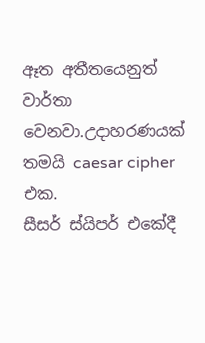ඈත අතීතයෙනුත් වාර්තා වෙනවා.උදාහරණයක් තමයි caesar cipher එක.
සීසර් ස්යිපර් එකේදී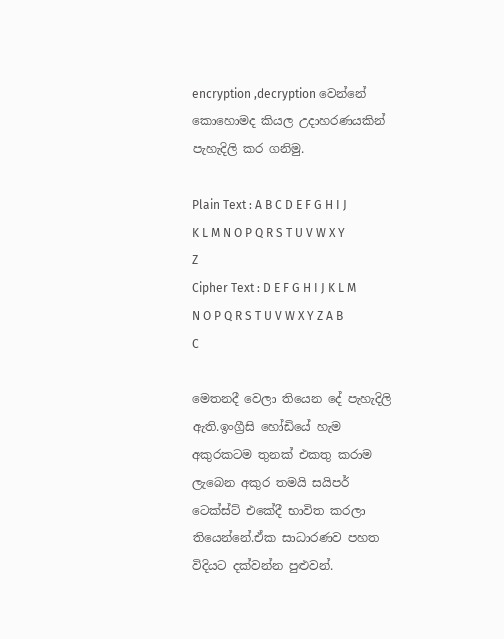encryption ,decryption වෙන්නේ කොහොමද කියල උදාහරණයකින් පැහැදිලි කර ගනිමු.

Plain Text : A B C D E F G H I J K L M N O P Q R S T U V W X Y Z
Cipher Text : D E F G H I J K L M N O P Q R S T U V W X Y Z A B C

මෙතනදී වෙලා තියෙන දේ පැහැදිලි ඇති.ඉංග්‍රීසි හෝඩියේ හැම අකුරකටම තුනක් එකතු කරාම ලැබෙන අකුර තමයි සයිපර් ටෙක්ස්ට් එකේදී භාවිත කරලා තියෙන්නේ.ඒක සාධාරණව පහත විදියට දක්වන්න පුළුවන්.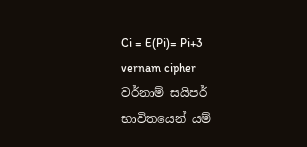Ci = E(Pi)= Pi+3
vernam cipher
වර්නාම් සයිපර් භාවිතයෙන් යම්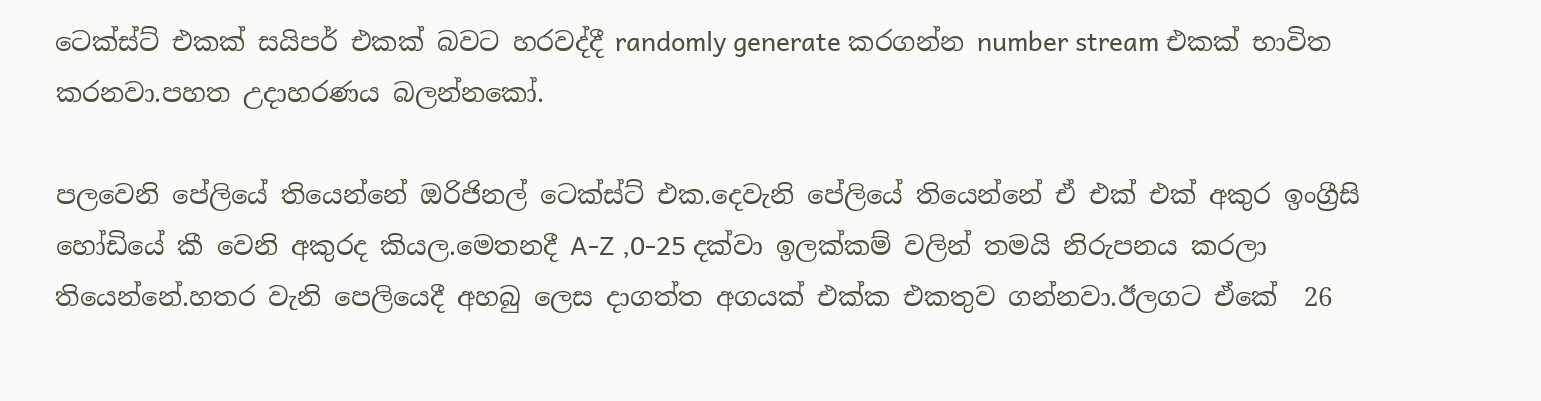ටෙක්ස්ට් එකක් සයිපර් එකක් බවට හරවද්දී randomly generate කරගන්න number stream එකක් භාවිත කරනවා.පහත උදාහරණය බලන්නකෝ.

පලවෙනි පේලියේ තියෙන්නේ ඔරිජිනල් ටෙක්ස්ට් එක.දෙවැනි පේලියේ තියෙන්නේ ඒ එක් එක් අකුර ඉංග්‍රීසි හෝඩියේ කී වෙනි අකුරද කියල.මෙතනදී A-Z ,0-25 දක්වා ඉලක්කම් වලින් තමයි නිරුපනය කරලා තියෙන්නේ.හතර වැනි පෙලියෙදී අහබු ලෙස දාගත්ත අගයක් එක්ක එකතුව ගන්නවා.ඊලගට ඒකේ  26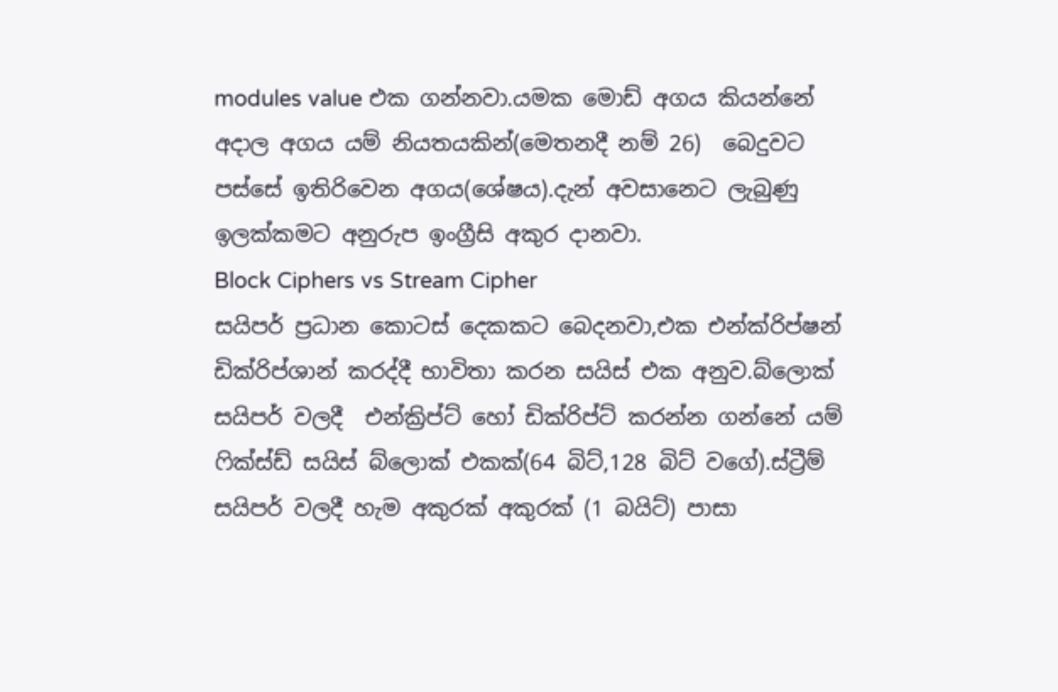modules value එක ගන්නවා.යමක මොඩ් අගය කියන්නේ අදාල අගය යම් නියතයකින්(මෙතනදී නම් 26)  බෙදුවට පස්සේ ඉතිරිවෙන අගය(ශේෂය).දැන් අවසානෙට ලැබුණු ඉලක්කමට අනුරුප ඉංග්‍රීසි අකුර දානවා.
Block Ciphers vs Stream Cipher
සයිපර් ප්‍රධාන කොටස් දෙකකට බෙදනවා,එක එන්ක්රිප්ෂන් ඩික්රිප්ශාන් කරද්දී භාවිතා කරන සයිස් එක අනුව.බ්ලොක් සයිපර් වලදී  එන්ක්‍රිප්ට් හෝ ඩික්රිප්ට් කරන්න ගන්නේ යම් ෆික්ස්ඩ් සයිස් බ්ලොක් එකක්(64 බිට්,128 බිට් වගේ).ස්ට්‍රීම් සයිපර් වලදී හැම අකුරක් අකුරක් (1 බයිට්) පාසා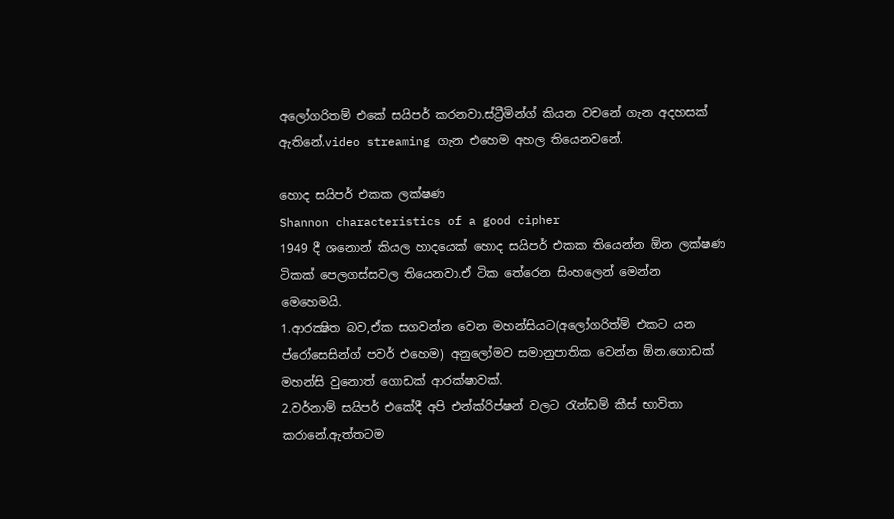අලෝගරිතම් එකේ සයිපර් කරනවා.ස්ට්‍රීමින්ග් කියන වචනේ ගැන අදහසක් ඇතිනේ.video streaming ගැන එහෙම අහල තියෙනවනේ.

හොද සයිපර් එකක ලක්ෂණ
Shannon characteristics of a good cipher
1949 දී ශනොන් කියල හාදයෙක් හොද සයිපර් එකක තියෙන්න ඕන ලක්ෂණ ටිකක් පෙලගස්සවල තියෙනවා.ඒ ටික තේරෙන සිංහලෙන් මෙන්න මෙහෙමයි.
1.ආරක්‍ෂිත බව,ඒක සගවන්න වෙන මහන්සියට(අලෝගරිත්ම් එකට යන ප්රෝසෙසින්ග් පවර් එහෙම) අනුලෝමව සමානුපාතික වෙන්න ඕන.ගොඩක් මහන්සි වුනොත් ගොඩක් ආරක්ෂාවක්.
2.වර්නාම් සයිපර් එකේදී අපි එන්ක්රිප්ෂන් වලට රැන්ඩම් කීස් භාවිතා කරානේ.ඇත්තටම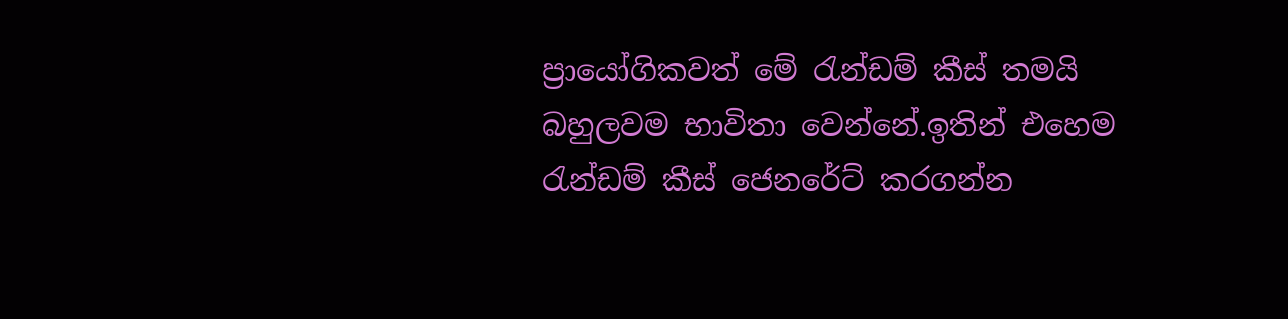ප්‍රායෝගිකවත් මේ රැන්ඩම් කීස් තමයි බහුලවම භාවිතා වෙන්නේ.ඉතින් එහෙම රැන්ඩම් කීස් ජෙනරේට් කරගන්න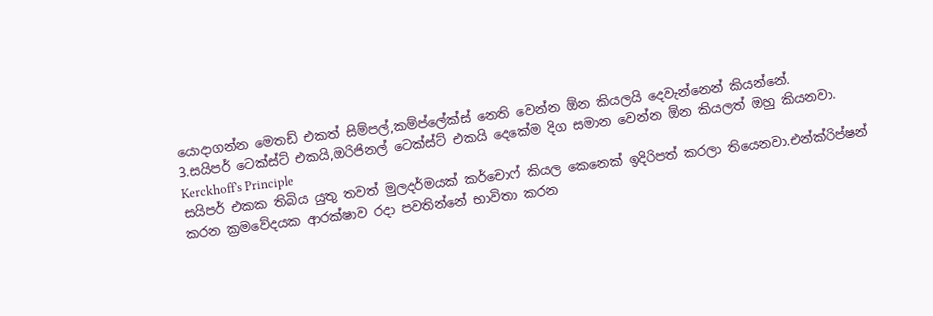යොදාගන්න මෙතඩ් එකත් සිම්පල්,කම්ප්ලේක්ස් නෙති වෙන්න ඕන කියලයි දෙවැන්නෙන් කියන්නේ.
3.සයිපර් ටෙක්ස්ට් එකයි,ඔරිජිනල් ටෙක්ස්ට් එකයි දෙකේම දිග සමාන වෙන්න ඕන කියලත් ඔහු කියනවා.
Kerckhoff's Principle
සයිපර් එකක තිබිය යුතු තවත් මුලදර්මයක් කර්චොෆ් කියල කෙනෙක් ඉදිරිපත් කරලා තියෙනවා.එන්ක්රිප්ෂන් කරන ක්‍රමවේදයක ආරක්ෂාව රදා පවතින්නේ භාවිතා කරන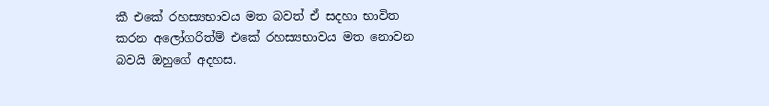කී එකේ රහස්‍යභාවය මත බවත් ඒ සදහා භාවිත කරන අලෝගරිත්ම් එකේ රහස්‍යභාවය මත නොවන බවයි ඔහුගේ අදහස.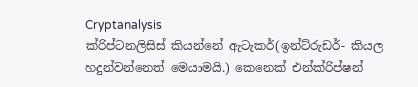Cryptanalysis
ක්රිප්ටනලිසිස් කියන්නේ ඇටැකර්(ඉන්ට්රුඩර්- කියල හදුන්වන්නෙත් මෙයාමයි.) කෙනෙක් එන්ක්රිප්ෂන්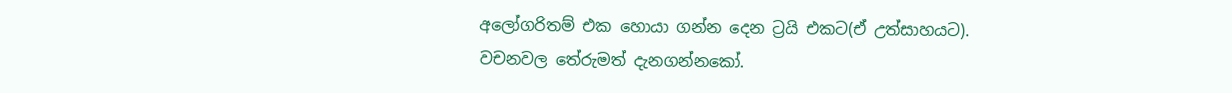අලෝගරිතම් එක හොයා ගන්න දෙන ට්‍රයි එකට(ඒ උත්සාහයට).
වචනවල තේරුමත් දැනගන්නකෝ.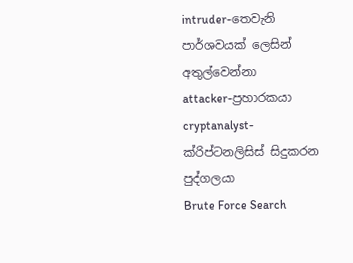intruder-තෙවැනි පාර්ශවයක් ලෙසින් අතුල්වෙන්නා
attacker-ප්‍රහාරකයා
cryptanalyst-ක්රිප්ටනලිසිස් සිදුකරන පුද්ගලයා
Brute Force Search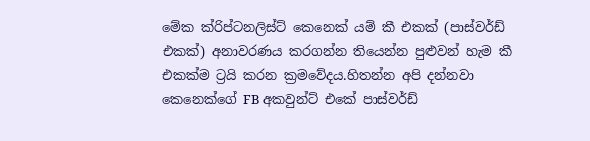මේක ක්රිප්ටනලිස්ට් කෙනෙක් යම් කී එකක් (පාස්වර්ඩ් එකක්) අනාවරණය කරගන්න තියෙන්න පුළුවන් හැම කී එකක්ම ට්‍රයි කරන ක්‍රමවේදය.හිතන්න අපි දන්නවා කෙනෙක්ගේ FB අකවුන්ට් එකේ පාස්වර්ඩ්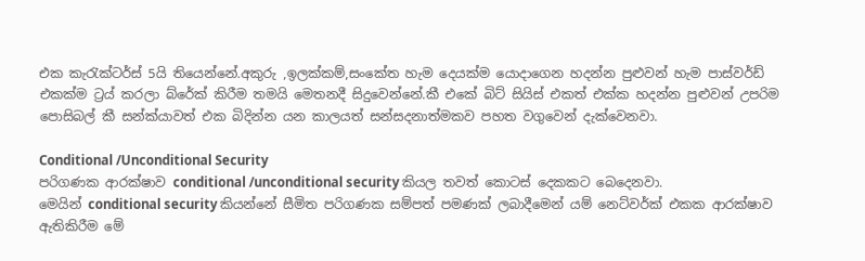එක කැරැක්ටර්ස් 5යි තියෙන්නේ.අකුරු ,ඉලක්කම්,සංකේත හැම දෙයක්ම යොදාගෙන හදන්න පුළුවන් හැම පාස්වර්ඩ් එකක්ම ට්‍රය් කරලා බ්රේක් කිරීම තමයි මෙතනදී සිදුවෙන්නේ.කී එකේ බිට් සියිස් එකත් එක්ක හදන්න පුළුවන් උපරිම පොසිබල් කී සන්ක්යාවත් එක බිදින්න යන කාලයත් සන්සදනාත්මකව පහත වගුවෙන් දැක්වෙනවා.

Conditional /Unconditional Security
පරිගණක ආරක්ෂාව conditional /unconditional security කියල තවත් කොටස් දෙකකට බෙදෙනවා.
මෙයින් conditional security කියන්නේ සීමිත පරිගණක සම්පත් පමණක් ලබාදීමෙන් යම් නෙට්වර්ක් එකක ආරක්ෂාව ඇතිකිරීම මේ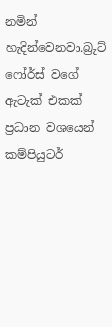නමින් හැදින්වෙනවා.බ්‍රුට් ෆෝර්ස් වගේ ඇටැක් එකක් ප්‍රධාන වශයෙන් කම්පියුටර්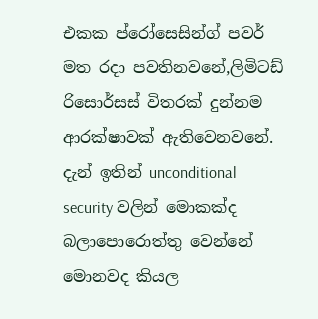එකක ප්රෝසෙසින්ග් පවර් මත රදා පවතිනවනේ,ලිමිටඩ් රිසොර්සස් විතරක් දුන්නම ආරක්ෂාවක් ඇතිවෙනවනේ.
දැන් ඉතින් unconditional security වලින් මොකක්ද බලාපොරොත්තු වෙන්නේ මොනවද කියල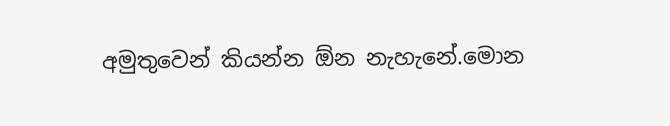අමුතුවෙන් කියන්න ඕන නැහැනේ.මොන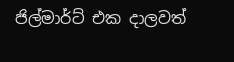ජිල්මාර්ට් එක දාලවත්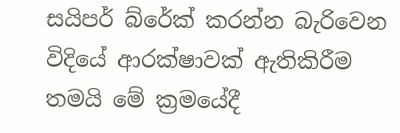සයිපර් බ්රේක් කරන්න බැරිවෙන විදියේ ආරක්ෂාවක් ඇතිකිරීම තමයි මේ ක්‍රමයේදී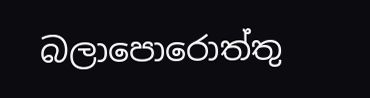බලාපොරොත්තු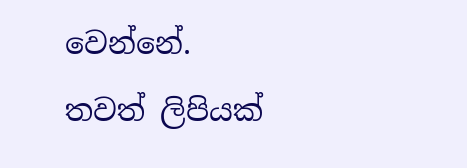වෙන්නේ.
තවත් ලිපියක්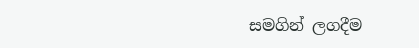සමගින් ලගදීම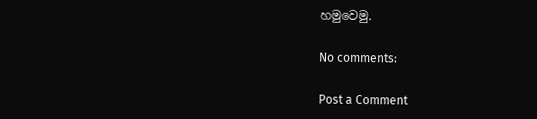හමුවෙමු.

No comments:

Post a Comment